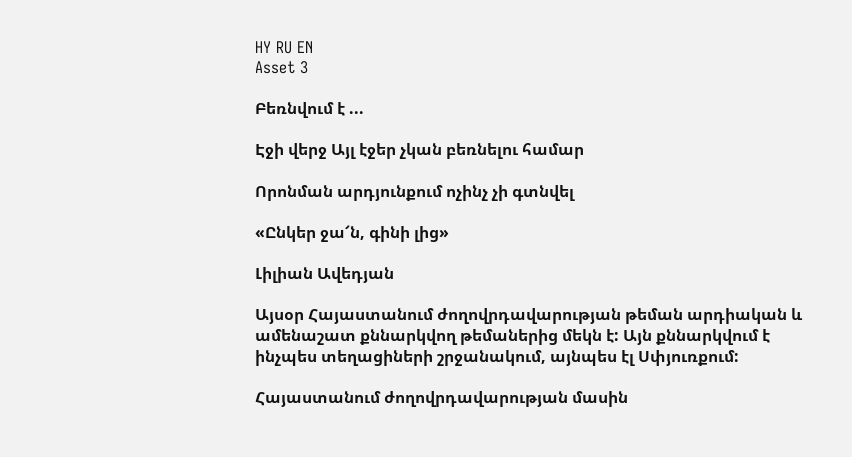HY RU EN
Asset 3

Բեռնվում է ...

Էջի վերջ Այլ էջեր չկան բեռնելու համար

Որոնման արդյունքում ոչինչ չի գտնվել

«Ընկեր ջա՜ն, գինի լից»

Լիլիան Ավեդյան

Այսօր Հայաստանում ժողովրդավարության թեման արդիական և ամենաշատ քննարկվող թեմաներից մեկն է: Այն քննարկվում է ինչպես տեղացիների շրջանակում, այնպես էլ Սփյուռքում:

Հայաստանում ժողովրդավարության մասին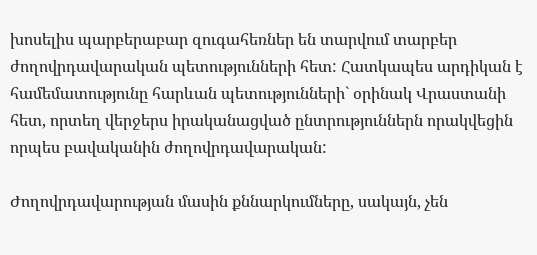խոսելիս պարբերաբար զուգահեռներ են տարվում տարբեր ժողովրդավարական պետությունների հետ: Հատկապես արդիկան է համեմատությունը հարևան պետությունների` օրինակ Վրաստանի հետ, որտեղ վերջերս իրականացված ընտրություններն որակվեցին որպես բավականին ժողովրդավարական:

Ժողովրդավարության մասին քննարկումները, սակայն, չեն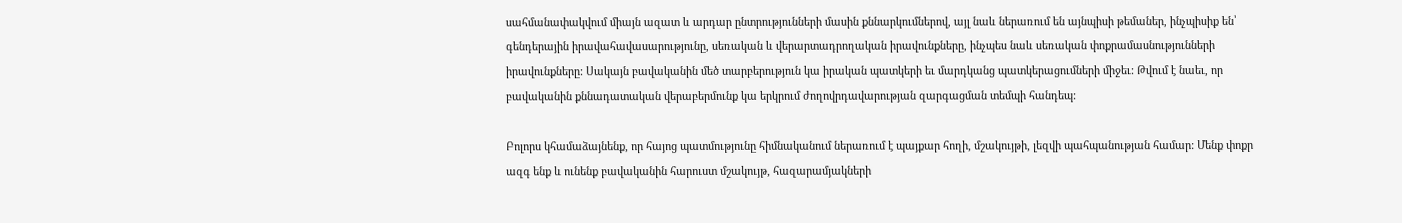սահմանափակվում միայն ազատ և արդար ընտրությունների մասին քննարկումներով, այլ նաև ներառում են այնպիսի թեմաներ, ինչպիսիք են՝ գենդերային իրավահավասարությունը, սեռական և վերարտադրողական իրավունքները, ինչպես նաև սեռական փոքրամասնությունների իրավունքները: Սակայն բավականին մեծ տարբերություն կա իրական պատկերի եւ մարդկանց պատկերացումների միջեւ: Թվում է նաեւ, որ բավականին քննադատական վերաբերմունք կա երկրում ժողովրդավարության զարգացման տեմպի հանդեպ:

Բոլորս կհամաձայնենք, որ հայոց պատմությունը հիմնականում ներառում է պայքար հողի, մշակույթի, լեզվի պահպանության համար: Մենք փոքր ազգ ենք և ունենք բավականին հարուստ մշակույթ, հազարամյակների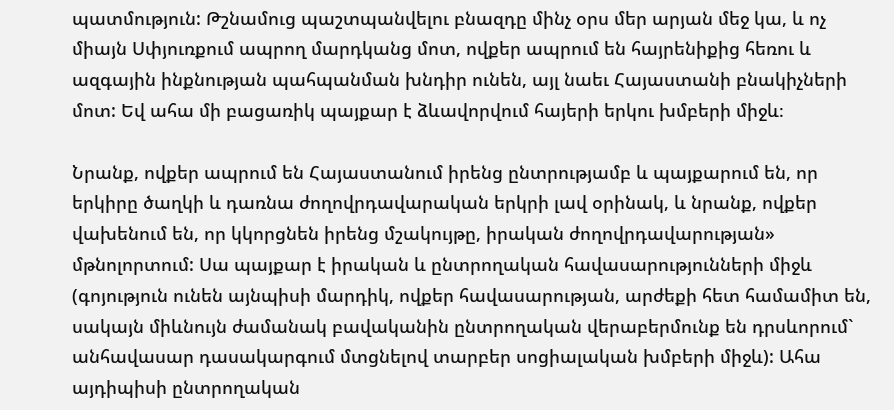պատմություն: Թշնամուց պաշտպանվելու բնազդը մինչ օրս մեր արյան մեջ կա, և ոչ միայն Սփյուռքում ապրող մարդկանց մոտ, ովքեր ապրում են հայրենիքից հեռու և ազգային ինքնության պահպանման խնդիր ունեն, այլ նաեւ Հայաստանի բնակիչների մոտ: Եվ ահա մի բացառիկ պայքար է ձևավորվում հայերի երկու խմբերի միջև։

Նրանք, ովքեր ապրում են Հայաստանում իրենց ընտրությամբ և պայքարում են, որ երկիրը ծաղկի և դառնա ժողովրդավարական երկրի լավ օրինակ, և նրանք, ովքեր վախենում են, որ կկորցնեն իրենց մշակույթը, իրական ժողովրդավարության» մթնոլորտում: Սա պայքար է իրական և ընտրողական հավասարությունների միջև (գոյություն ունեն այնպիսի մարդիկ, ովքեր հավասարության, արժեքի հետ համամիտ են, սակայն միևնույն ժամանակ բավականին ընտրողական վերաբերմունք են դրսևորում` անհավասար դասակարգում մտցնելով տարբեր սոցիալական խմբերի միջև): Ահա այդիպիսի ընտրողական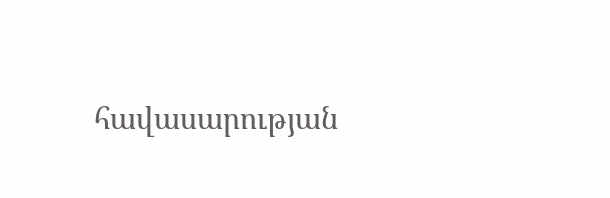հավասարության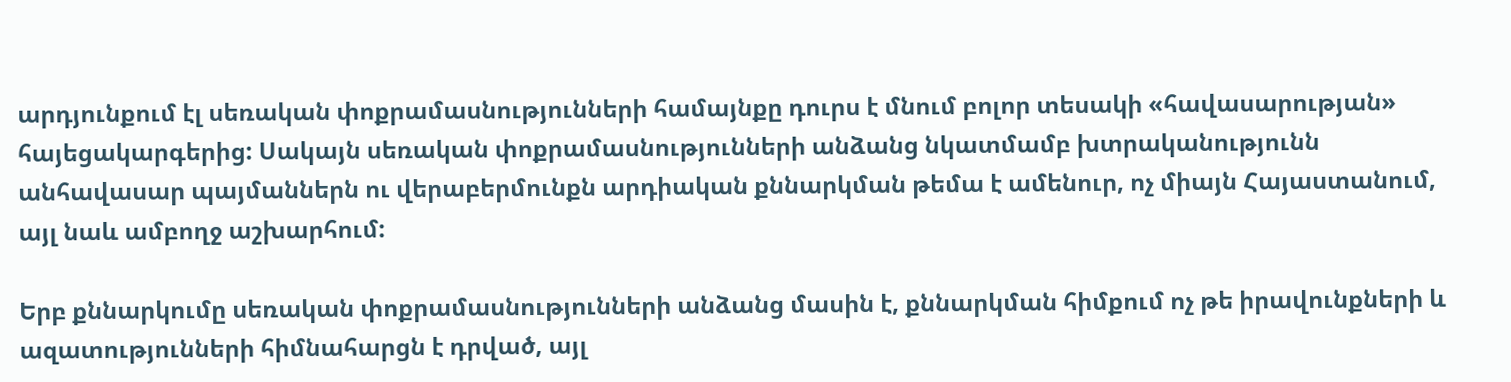արդյունքում էլ սեռական փոքրամասնությունների համայնքը դուրս է մնում բոլոր տեսակի «հավասարության» հայեցակարգերից: Սակայն սեռական փոքրամասնությունների անձանց նկատմամբ խտրականությունն անհավասար պայմաններն ու վերաբերմունքն արդիական քննարկման թեմա է ամենուր, ոչ միայն Հայաստանում, այլ նաև ամբողջ աշխարհում:

Երբ քննարկումը սեռական փոքրամասնությունների անձանց մասին է, քննարկման հիմքում ոչ թե իրավունքների և ազատությունների հիմնահարցն է դրված, այլ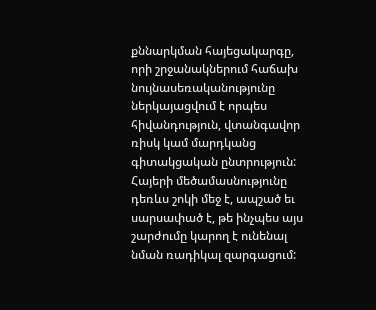քննարկման հայեցակարգը, որի շրջանակներում հաճախ նույնասեռականությունը ներկայացվում է որպես հիվանդություն, վտանգավոր ռիսկ կամ մարդկանց գիտակցական ընտրություն: Հայերի մեծամասնությունը դեռևս շոկի մեջ է, ապշած եւ սարսափած է, թե ինչպես այս շարժումը կարող է ունենալ նման ռադիկալ զարգացում: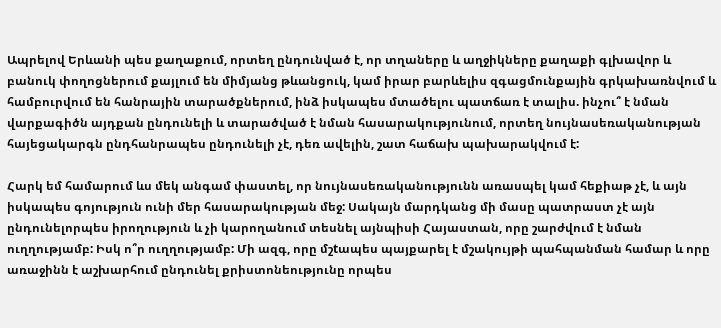Ապրելով Երևանի պես քաղաքում, որտեղ ընդունված է, որ տղաները և աղջիկները քաղաքի գլխավոր և բանուկ փողոցներում քայլում են միմյանց թևանցուկ, կամ իրար բարևելիս զգացմունքային գրկախառնվում և համբուրվում են հանրային տարածքներում, ինձ իսկապես մտածելու պատճառ է տալիս. ինչու՞ է նման վարքագիծն այդքան ընդունելի և տարածված է նման հասարակությունում, որտեղ նույնասեռականության հայեցակարգն ընդհանրապես ընդունելի չէ, դեռ ավելին, շատ հաճախ պախարակվում է:

Հարկ եմ համարում ևս մեկ անգամ փաստել, որ նույնասեռականությունն առասպել կամ հեքիաթ չէ, և այն իսկապես գոյություն ունի մեր հասարակության մեջ: Սակայն մարդկանց մի մասը պատրաստ չէ այն ընդունելորպես իրողություն և չի կարողանում տեսնել այնպիսի Հայաստան, որը շարժվում է նման ուղղությամբ: Իսկ ո՞ր ուղղությամբ: Մի ազգ, որը մշtապես պայքարել է մշակույթի պահպանման համար և որը առաջինն է աշխարհում ընդունել քրիստոնեությունը որպես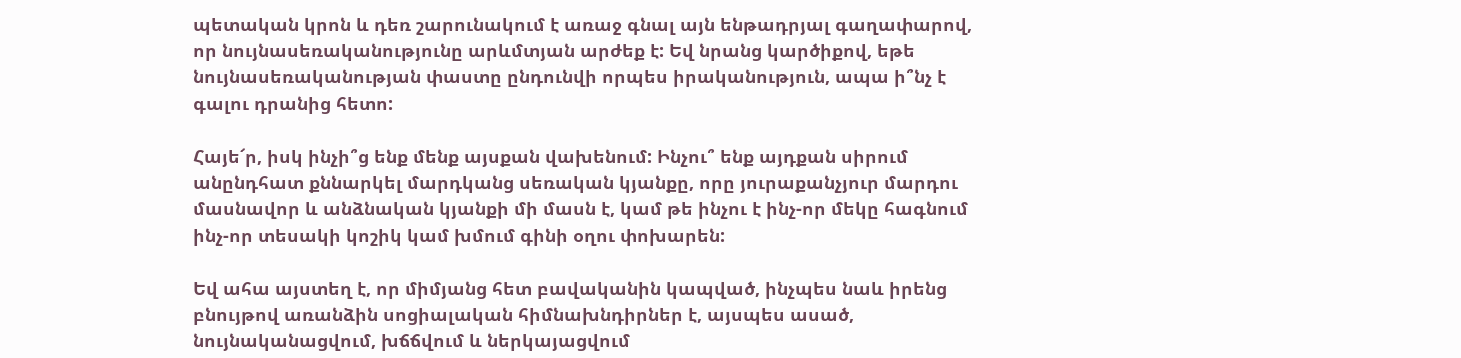պետական կրոն և դեռ շարունակում է առաջ գնալ այն ենթադրյալ գաղափարով, որ նույնասեռականությունը արևմտյան արժեք է: Եվ նրանց կարծիքով, եթե նույնասեռականության փաստը ընդունվի որպես իրականություն, ապա ի՞նչ է գալու դրանից հետո:

Հայե՜ր, իսկ ինչի՞ց ենք մենք այսքան վախենում: Ինչու՞ ենք այդքան սիրում անընդհատ քննարկել մարդկանց սեռական կյանքը, որը յուրաքանչյուր մարդու մասնավոր և անձնական կյանքի մի մասն է, կամ թե ինչու է ինչ-որ մեկը հագնում ինչ-որ տեսակի կոշիկ կամ խմում գինի օղու փոխարեն:

Եվ ահա այստեղ է, որ միմյանց հետ բավականին կապված, ինչպես նաև իրենց բնույթով առանձին սոցիալական հիմնախնդիրներ է, այսպես ասած, նույնականացվում, խճճվում և ներկայացվում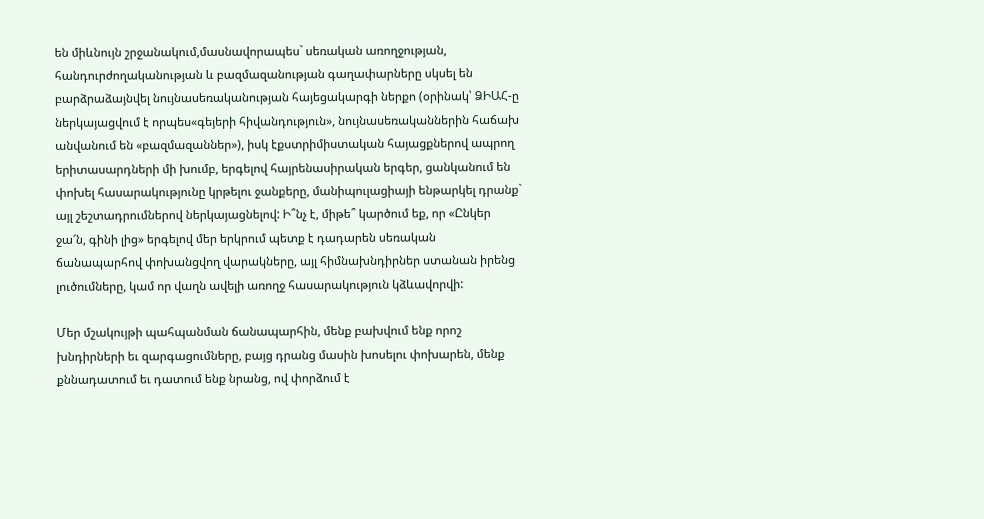են միևնույն շրջանակում,մասնավորապես` սեռական առողջության, հանդուրժողականության և բազմազանության գաղափարները սկսել են բարձրաձայնվել նույնասեռականության հայեցակարգի ներքո (օրինակ՝ ՁԻԱՀ-ը ներկայացվում է որպես«գեյերի հիվանդություն», նույնասեռականներին հաճախ անվանում են «բազմազաններ»), իսկ էքստրիմիստական հայացքներով ապրող երիտասարդների մի խումբ, երգելով հայրենասիրական երգեր, ցանկանում են փոխել հասարակությունը կրթելու ջանքերը, մանիպուլացիայի ենթարկել դրանք` այլ շեշտադրումներով ներկայացնելով: Ի՞նչ է, միթե՞ կարծում եք, որ «Ընկեր ջա՜ն, գինի լից» երգելով մեր երկրում պետք է դադարեն սեռական ճանապարհով փոխանցվող վարակները, այլ հիմնախնդիրներ ստանան իրենց լուծումները, կամ որ վաղն ավելի առողջ հասարակություն կձևավորվի:

Մեր մշակույթի պահպանման ճանապարհին, մենք բախվում ենք որոշ խնդիրների եւ զարգացումները, բայց դրանց մասին խոսելու փոխարեն, մենք քննադատում եւ դատում ենք նրանց, ով փորձում է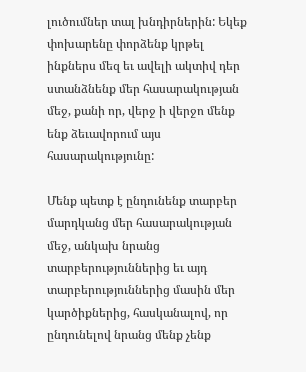լուծումներ տալ խնդիրներին: Եկեք փոխարենը փորձենք կրթել ինքներս մեզ եւ ավելի ակտիվ դեր ստանձնենք մեր հասարակության մեջ, քանի որ, վերջ ի վերջո մենք ենք ձեւավորում այս հասարակությունը:

Մենք պետք է ընդունենք տարբեր մարդկանց մեր հասարակության մեջ, անկախ նրանց տարբերություններից եւ այդ տարբերություններից մասին մեր կարծիքներից, հասկանալով, որ ընդունելով նրանց մենք չենք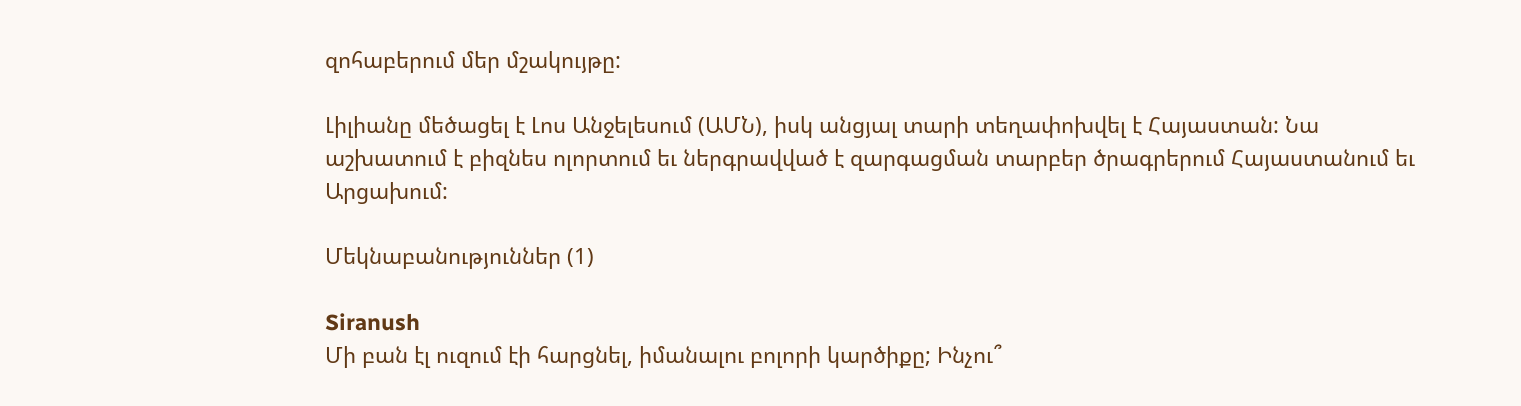զոհաբերում մեր մշակույթը:

Լիլիանը մեծացել է Լոս Անջելեսում (ԱՄՆ), իսկ անցյալ տարի տեղափոխվել է Հայաստան: Նա աշխատում է բիզնես ոլորտում եւ ներգրավված է զարգացման տարբեր ծրագրերում Հայաստանում եւ Արցախում:

Մեկնաբանություններ (1)

Siranush
Մի բան էլ ուզում էի հարցնել, իմանալու բոլորի կարծիքը; Ինչու՞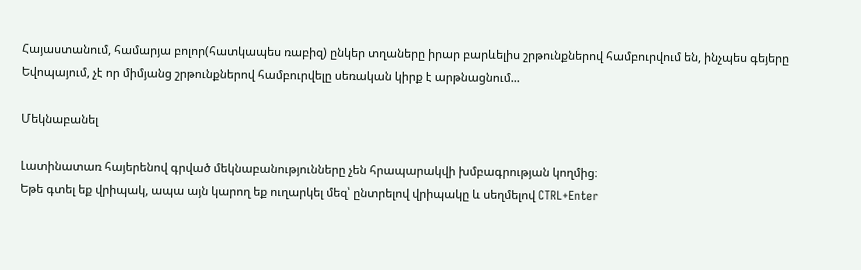Հայաստանում, համարյա բոլոր(հատկապես ռաբիզ) ընկեր տղաները իրար բարևելիս շրթունքներով համբուրվում են, ինչպես գեյերը Եվոպայում, չէ որ միմյանց շրթունքներով համբուրվելը սեռական կիրք է արթնացնում...

Մեկնաբանել

Լատինատառ հայերենով գրված մեկնաբանությունները չեն հրապարակվի խմբագրության կողմից։
Եթե գտել եք վրիպակ, ապա այն կարող եք ուղարկել մեզ՝ ընտրելով վրիպակը և սեղմելով CTRL+Enter